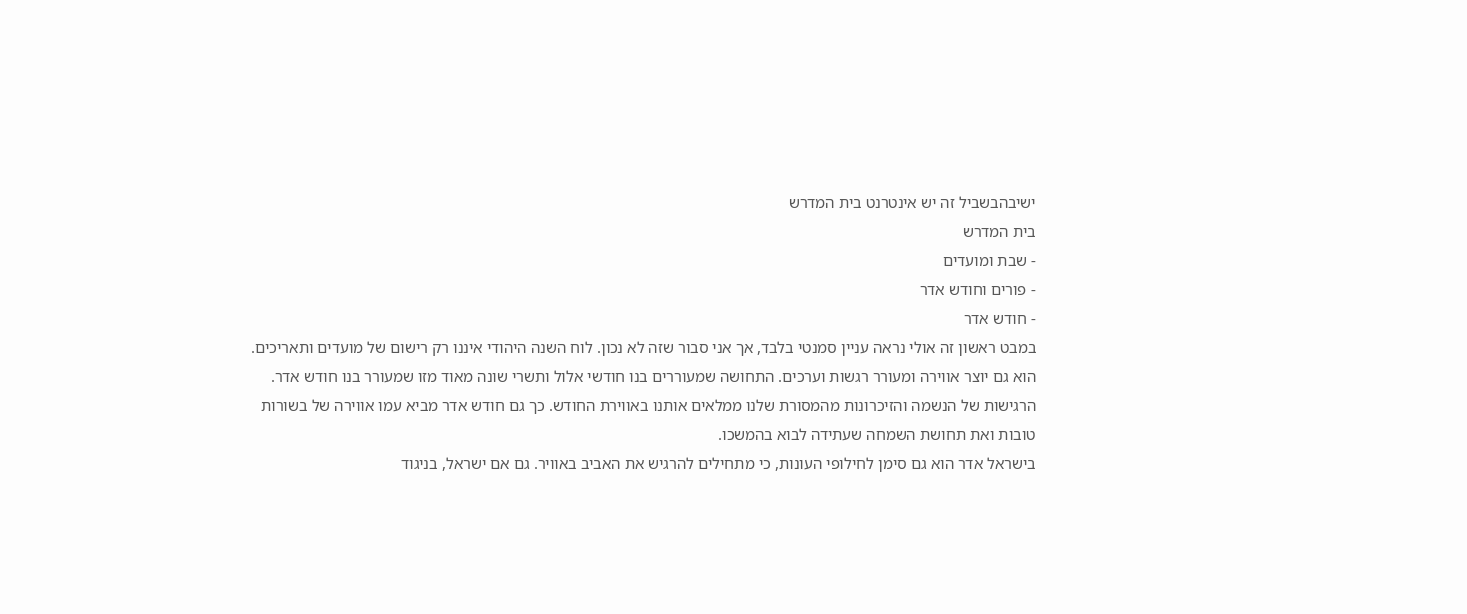ישיבהבשביל זה יש אינטרנט בית המדרש
בית המדרש
- שבת ומועדים
- פורים וחודש אדר
- חודש אדר
במבט ראשון זה אולי נראה עניין סמנטי בלבד, אך אני סבור שזה לא נכון. לוח השנה היהודי איננו רק רישום של מועדים ותאריכים. הוא גם יוצר אווירה ומעורר רגשות וערכים. התחושה שמעוררים בנו חודשי אלול ותשרי שונה מאוד מזו שמעורר בנו חודש אדר. הרגישות של הנשמה והזיכרונות מהמסורת שלנו ממלאים אותנו באווירת החודש. כך גם חודש אדר מביא עמו אווירה של בשורות טובות ואת תחושת השמחה שעתידה לבוא בהמשכו.
בישראל אדר הוא גם סימן לחילופי העונות, כי מתחילים להרגיש את האביב באוויר. גם אם ישראל, בניגוד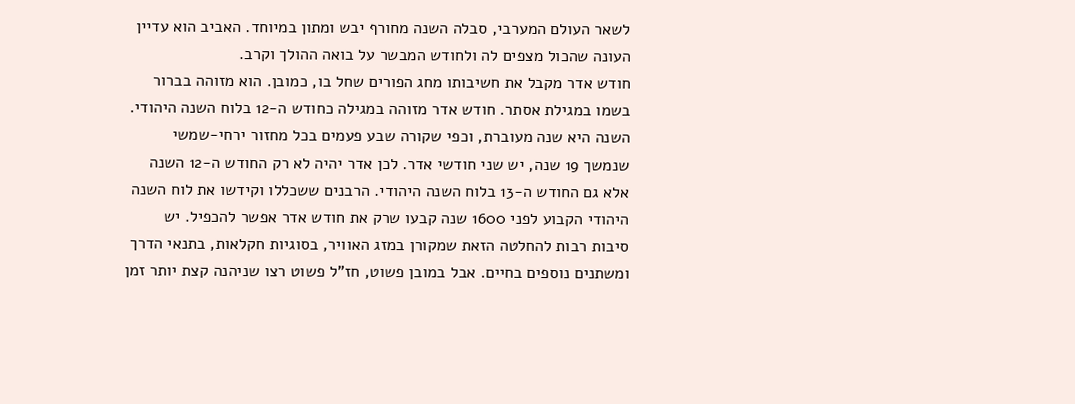לשאר העולם המערבי, סבלה השנה מחורף יבש ומתון במיוחד. האביב הוא עדיין העונה שהכול מצפים לה ולחודש המבשר על בואה ההולך וקרב.
חודש אדר מקבל את חשיבותו מחג הפורים שחל בו, כמובן. הוא מזוהה בברור בשמו במגילת אסתר. חודש אדר מזוהה במגילה כחודש ה-12 בלוח השנה היהודי. השנה היא שנה מעוברת, וכפי שקורה שבע פעמים בכל מחזור ירחי-שמשי שנמשך 19 שנה, יש שני חודשי אדר. לכן אדר יהיה לא רק החודש ה-12 השנה אלא גם החודש ה-13 בלוח השנה היהודי. הרבנים ששכללו וקידשו את לוח השנה היהודי הקבוע לפני 1600 שנה קבעו שרק את חודש אדר אפשר להכפיל. יש סיבות רבות להחלטה הזאת שמקורן במזג האוויר, בסוגיות חקלאות, בתנאי הדרך ומשתנים נוספים בחיים. אבל במובן פשוט, חז"ל פשוט רצו שניהנה קצת יותר זמן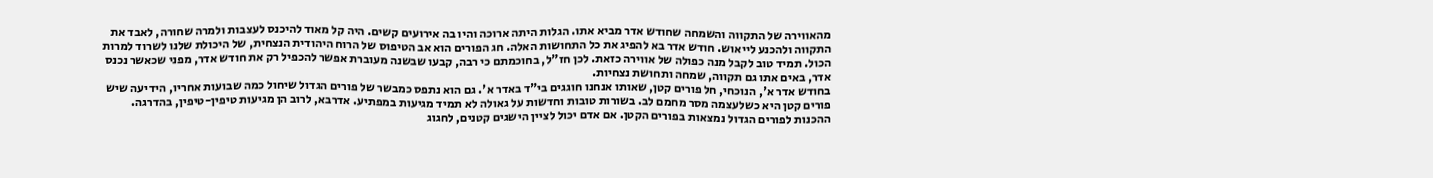מהאווירה של התקווה והשמחה שחודש אדר מביא אתו. הגלות היתה ארוכה והיו בה אירועים קשים. היה קל מאוד להיכנס לעצבות ולמרה שחורה, לאבד את התקווה ולהכנע לייאוש. חודש אדר בא להפיג את כל התחושות האלה. חג הפורים הוא אב הטיפוס של הרוח היהודית הנצחית, של היכולת שלנו לשרוד למרות הכול. תמיד טוב לקבל מנה כפולה של אווירה כזאת. לכן חז"ל, בחוכמתם כי רבה, קבעו שבשנה מעוברת אפשר להכפיל רק את חודש אדר, מפני שכאשר נכנס אדר, באים אתו גם תקווה, שמחה ותחושת נצחיות.
בחודש אדר א', הנוכחי, חל פורים קטן, שאותו אנחנו חוגגים בי"ד באדר א'. גם הוא נתפס כמבשר של פורים הגדול שיחול כמה שבועות אחריו, הידיעה שיש פורים קטן היא כשלעצמה מסר מחמם לב. בשורות טובות וחדשות על גאולה לא תמיד מגיעות במפתיע. אדרבא, לרוב הן מגיעות טיפין-טיפין, בהדרגה. ההכנות לפורים הגדול נמצאות בפורים הקטן. אם אדם יכול לציין הישגים קטנים, לחגוג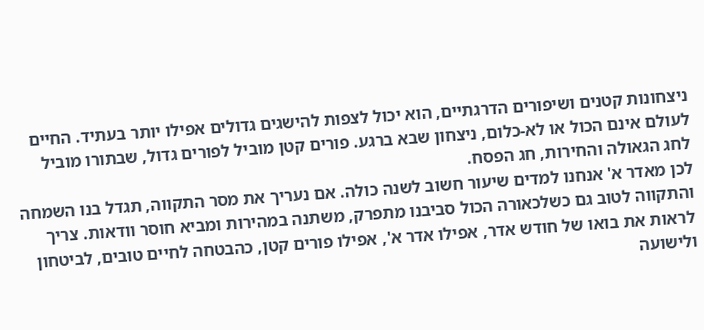ניצחונות קטנים ושיפורים הדרגתיים, הוא יכול לצפות להישגים גדולים אפילו יותר בעתיד. החיים לעולם אינם הכול או לא-כלום, ניצחון שבא ברגע. פורים קטן מוביל לפורים גדול, שבתורו מוביל לחג הגאולה והחירות, חג הפסח.
לכן מאדר א' אנחנו למדים שיעור חשוב לשנה כולה. אם נעריך את מסר התקווה, תגדל בנו השמחה והתקווה לטוב גם כשלכאורה הכול סביבנו מתפרק, משתנה במהירות ומביא חוסר וודאות. צריך לראות את בואו של חודש אדר, אפילו אדר א', אפילו פורים קטן, כהבטחה לחיים טובים, לביטחון ולישועה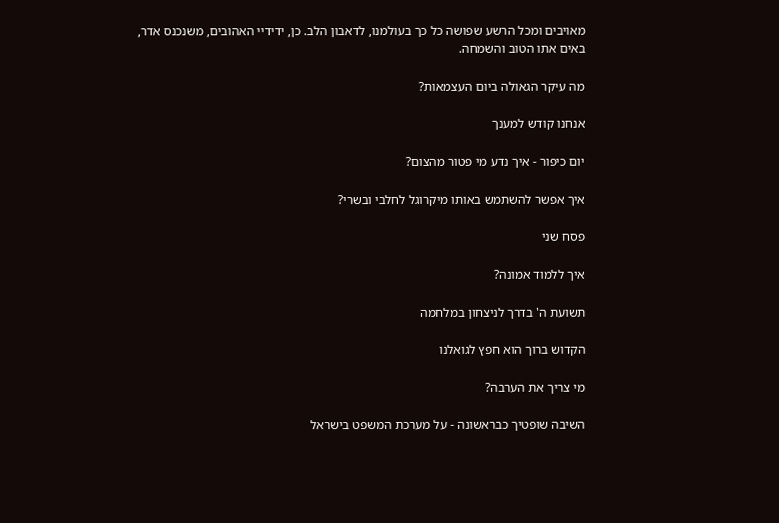מאויבים ומכל הרשע שפושה כל כך בעולמנו, לדאבון הלב. כן, ידידיי האהובים, משנכנס אדר, באים אתו הטוב והשמחה.

מה עיקר הגאולה ביום העצמאות?

אנחנו קודש למענך

יום כיפור - איך נדע מי פטור מהצום?

איך אפשר להשתמש באותו מיקרוגל לחלבי ובשרי?

פסח שני

איך ללמוד אמונה?

תשועת ה' בדרך לניצחון במלחמה

הקדוש ברוך הוא חפץ לגואלנו

מי צריך את הערבה?

השיבה שופטיך כבראשונה - על מערכת המשפט בישראל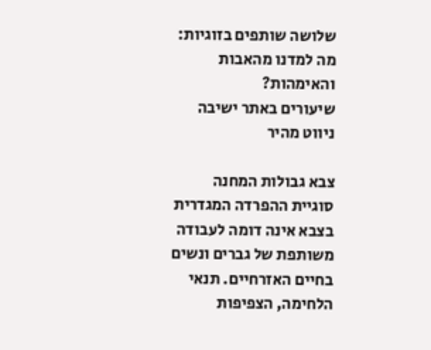שלושה שותפים בזוגיות: מה למדנו מהאבות והאימהות?
שיעורים באתר ישיבה
ניווט מהיר

צבא גבולות המחנה
סוגיית ההפרדה המגדרית בצבא אינה דומה לעבודה משותפת של גברים ונשים בחיים האזרחיים. תנאי הלחימה, הצפיפות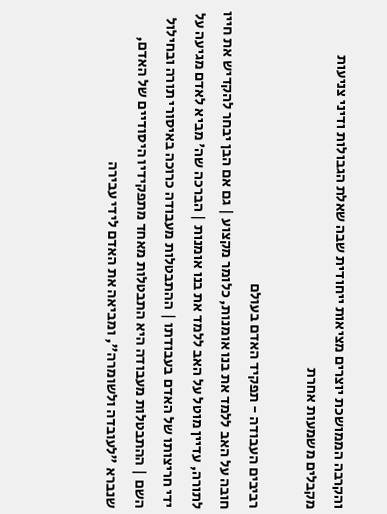והקרבה הממושכת יוצרים מציאות ייחודית שבה שאלת הגבולות ודיני צניעות מקבלים משמעות אחרת

רביבים העבודה - תפקיד האדם בעולם
חובה על האב ללמד את בנו אומנות, כלומר מקצוע | גם אם הבן יבחר להקדיש את חייו לתורה, עדיין מוטל על האב ללמד את בנו אומנות | הברכה שה' מביא לאדם מגיעה על ידי חריצותו של האדם בעבודתו | ההתבטלות מעבודה כרוכה באיסורי תורה ובחילול השם | ההתבטלות מעבודה היא התבטלות מאחד מתפקידיו היסודיים של האדם, שנברא "לעובדה ולשומרה", ומביאה את האדם לידי עבירה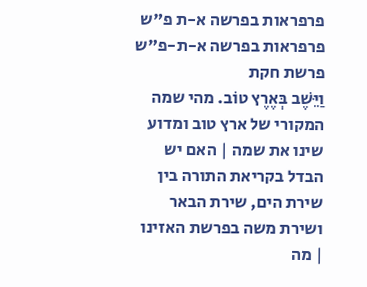פרפראות בפרשה א-ת פ"ש פרפראות בפרשה א-ת-פ"ש פרשת חקת
וַיֵּשֶׁב בְּאֶרֶץ טוֹב. מהי שמה המקורי של ארץ טוב ומדוע שינו את שמה | האם יש הבדל בקריאת התורה בין שירת הים, שירת הבאר ושירת משה בפרשת האזינו | מה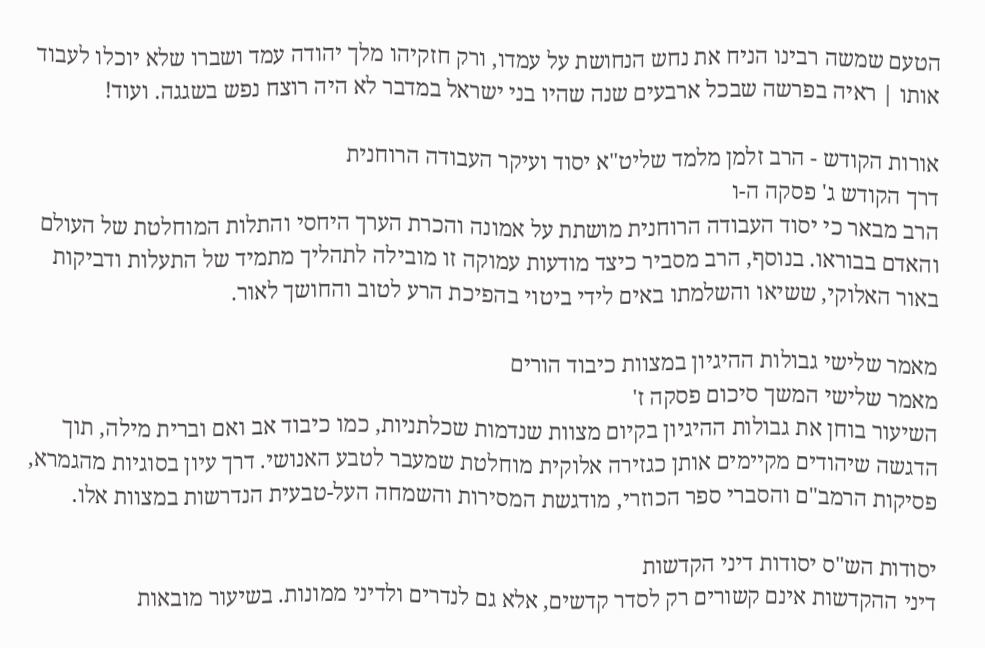הטעם שמשה רבינו הניח את נחש הנחושת על עמדו, ורק חזקיהו מלך יהודה עמד ושברו שלא יוכלו לעבוד אותו | ראיה בפרשה שבכל ארבעים שנה שהיו בני ישראל במדבר לא היה רוצח נפש בשגגה. ועוד!

אורות הקודש - הרב זלמן מלמד שליט"א יסוד ועיקר העבודה הרוחנית
דרך הקודש ג' פסקה ה-ו
הרב מבאר כי יסוד העבודה הרוחנית מושתת על אמונה והכרת הערך היחסי והתלות המוחלטת של העולם והאדם בבוראו. בנוסף, הרב מסביר כיצד מודעות עמוקה זו מובילה לתהליך מתמיד של התעלות ודביקות באור האלוקי, ששיאו והשלמתו באים לידי ביטוי בהפיכת הרע לטוב והחושך לאור.

מאמר שלישי גבולות ההיגיון במצוות כיבוד הורים
מאמר שלישי המשך סיכום פסקה ז'
השיעור בוחן את גבולות ההיגיון בקיום מצוות שנדמות שכלתניות, כמו כיבוד אב ואם וברית מילה, תוך הדגשה שיהודים מקיימים אותן כגזירה אלוקית מוחלטת שמעבר לטבע האנושי. דרך עיון בסוגיות מהגמרא, פסיקות הרמב"ם והסברי ספר הכוזרי, מודגשת המסירות והשמחה העל-טבעית הנדרשות במצוות אלו.

יסודות הש"ס יסודות דיני הקדשות
דיני ההקדשות אינם קשורים רק לסדר קדשים, אלא גם לנדרים ולדיני ממונות. בשיעור מובאות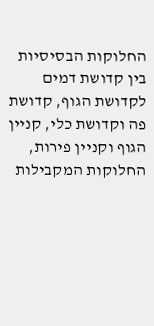החלוקות הבסיסיות בין קדושת דמים לקדושת הגוף, קדושת פה וקדושת כלי, קניין הגוף וקניין פירות, החלוקות המקבילות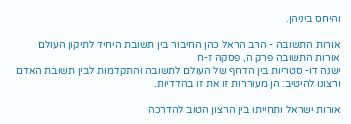והיחס ביניהן.

אורות התשובה - הרב הראל כהן החיבור בין תשובת היחיד לתיקון העולם
אורות התשובה פרק ה, פסקה ז-ח
ישנה דו- סטריות בין הדחף של העולם לתשובה והתקדמות לבין תשובת האדם ורצונו להיטיב: הן מעוררות זו את זו בהדדיות.

אורות ישראל ותחייתו בין הרצון הטוב להדרכה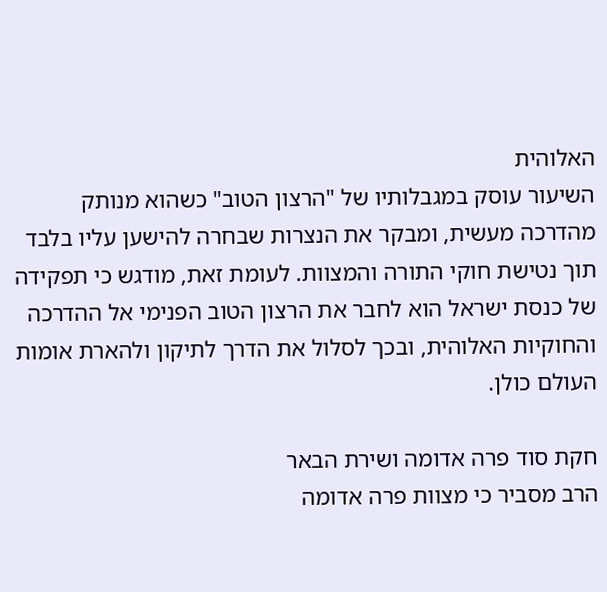האלוהית
השיעור עוסק במגבלותיו של "הרצון הטוב" כשהוא מנותק מהדרכה מעשית, ומבקר את הנצרות שבחרה להישען עליו בלבד תוך נטישת חוקי התורה והמצוות. לעומת זאת, מודגש כי תפקידה של כנסת ישראל הוא לחבר את הרצון הטוב הפנימי אל ההדרכה והחוקיות האלוהית, ובכך לסלול את הדרך לתיקון ולהארת אומות העולם כולן.

חקת סוד פרה אדומה ושירת הבאר
הרב מסביר כי מצוות פרה אדומה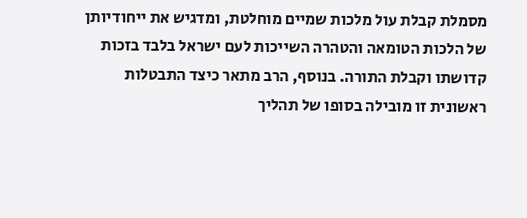מסמלת קבלת עול מלכות שמיים מוחלטת, ומדגיש את ייחודיותן של הלכות הטומאה והטהרה השייכות לעם ישראל בלבד בזכות קדושתו וקבלת התורה. בנוסף, הרב מתאר כיצד התבטלות ראשונית זו מובילה בסופו של תהליך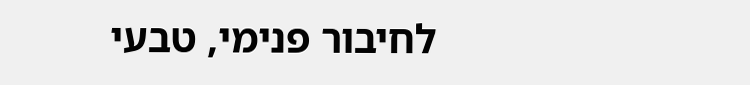לחיבור פנימי, טבעי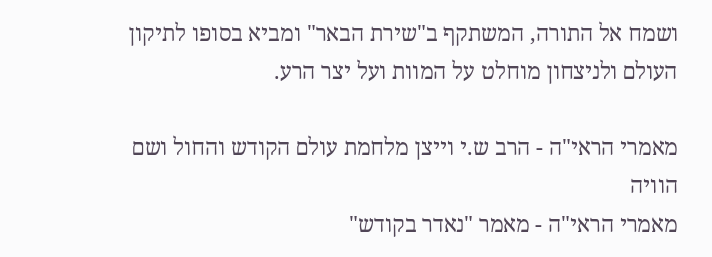ושמח אל התורה, המשתקף ב"שירת הבאר" ומביא בסופו לתיקון העולם ולניצחון מוחלט על המוות ועל יצר הרע.

מאמרי הראי"ה - הרב ש.י וייצן מלחמת עולם הקודש והחול ושם הוויה
מאמרי הראי"ה - מאמר "נאדר בקודש"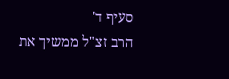סעיף ד'
הרב זצ"ל ממשיך את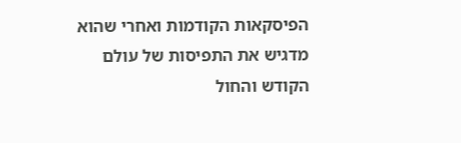הפיסקאות הקודמות ואחרי שהוא מדגיש את התפיסות של עולם הקודש והחול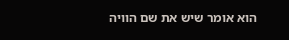הוא אומר שיש את שם הוויה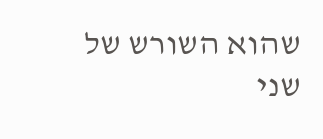שהוא השורש של שני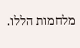מלחמות הללו.